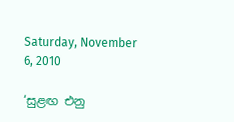Saturday, November 6, 2010

‘සුළඟ එනු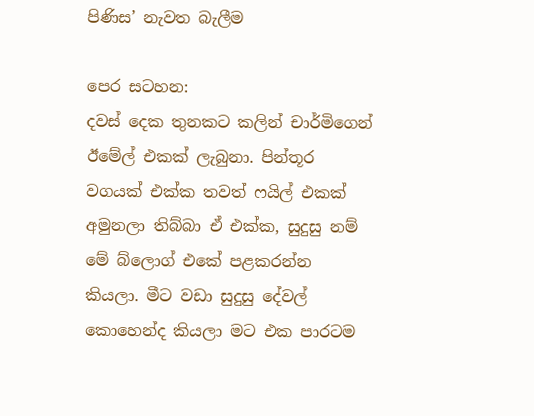පිණිස’ නැවත බැලීම

පෙර සටහන:
දවස් දෙක තුනකට කලින් චාර්මිගෙන් ඊමේල් එකක් ලැබුනා. පින්තූර වගයක් එක්ක තවත් ෆයිල් එකක් අමුනලා තිබ්බා ඒ එක්ක, සුදුසු නම් මේ බ්ලොග් එකේ පළකරන්න කියලා. මීට වඩා සුදුසු දේවල් කොහෙන්ද කියලා මට එක පාරටම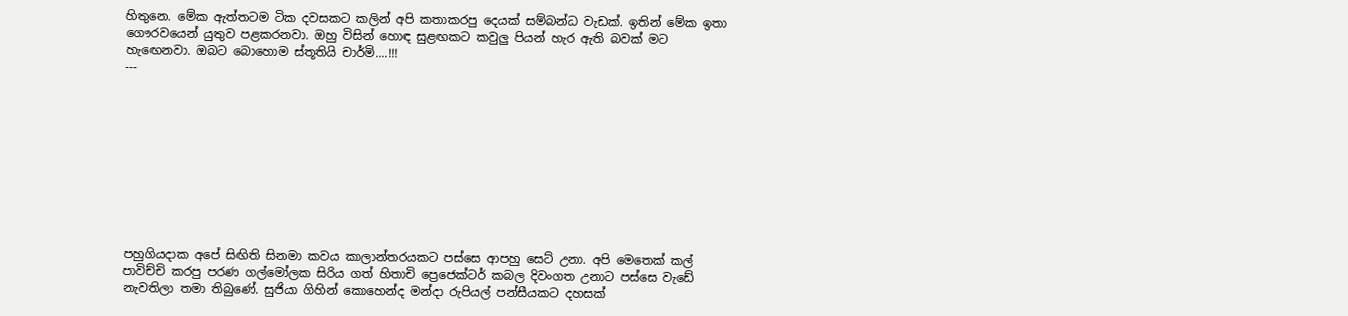හිතුනෙ. මේක ඇත්තටම ටික දවසකට කලින් අපි කතාකරපු දෙයක් සම්බන්ධ වැඩක්. ඉතින් මේක ඉතා ගෞරවයෙන් යුතුව පළකරනවා. ඔහු විසින් හොඳ සුළඟකට කවුලු පියන් හැර ඇති බවක් මට හැඟෙනවා. ඔබට බොහොම ස්තූතියි චාර්මි....!!!
---










පහුගියදාක අ‍පේ සිඟිති සිනමා කවය කාලාන්තරයකට පස්සෙ ආපහු සෙට් උනා. අපි මෙතෙක් කල් පාවිච්චි කරපු පරණ ගල්මෝලක සිරිය ගත් හිතාචි ප්‍රෙජෙක්ටර් කබල දිවංගත උනාට පස්සෙ වැඩේ නැවතිලා තමා තිබුණේ. සුජියා ගිහින් කොහෙන්ද මන්දා රුපියල් පන්සීයකට දහසක්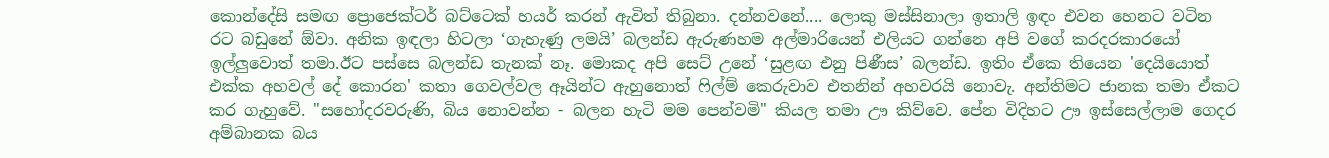කොන්දේසි සමඟ ප්‍රොජෙක්ටර් බට්ටෙක් හයර් කරන් ඇවිත් තිබුනා. දන්නවනේ.... ලොකු මස්සිනාලා ඉතාලි ඉඳං එවන හෙනට වටින රට බඩුනේ ඕවා. අනික ඉඳලා හිටලා ‘ගැහැණු ලමයි’ බලන්ඩ ඇරුණහම අල්මාරියෙන් එලියට ගන්නෙ අපි වගේ කරදරකාරයෝ ඉල්ලුවොත් තමා.ඊට පස්සෙ බලන්ඩ තැනක් නෑ. මොකද අපි සෙට් උනේ ‘සුළඟ එනු පිණීස’ බලන්ඩ. ඉතිං ඒකෙ තියෙන 'දෙයියොත් එක්ක අහවල් දේ කොරන' කතා ගෙවල්වල ඈයින්ට ඇහුනොත් ෆිල්ම් කෙරුවාව එතනින් අහවරයි නොවැ. අන්තිමට ජානක තමා ඒකට කර ගැහුවේ. "සහෝදරවරුණි, බිය නොවන්න - බලන හැටි මම පෙන්වමි" කියල තමා ඌ කිව්වෙ. පේන විදිහට ඌ ඉස්සෙල්ලාම ගෙදර අම්බානක බය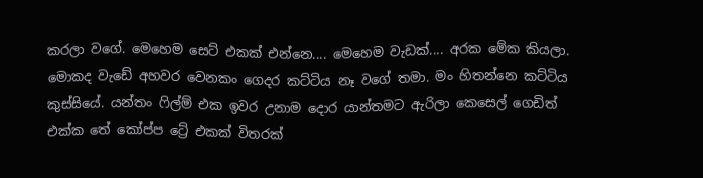කරලා වගේ. මෙහෙම සෙට් එකක් එන්නෙ.... මෙහෙම වැඩක්.... අරක මේක කියලා. මොකද වැඩේ අහවර වෙනකං ගෙදර කට්ටිය නෑ වගේ තමා. මං හිතන්නෙ කට්ටිය කුස්සියේ. යන්තං ෆිල්ම් එක ඉවර උනාම දොර යාන්තමට ඇරිලා කෙසෙල් ගෙඩිත් එක්ක තේ කෝප්ප ට්‍රේ එකක් විතරක්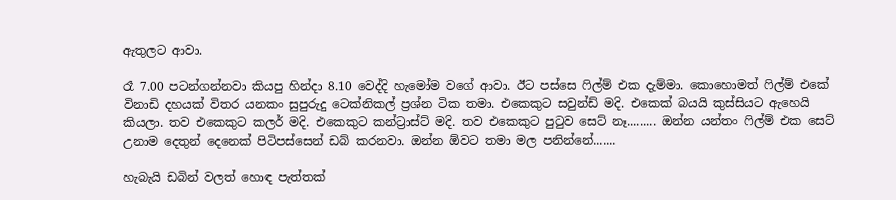ඇතුලට ආවා.

රෑ 7.00 පටන්ගන්නවා කියපු හින්දා 8.10 වෙද්දි හැමෝම වගේ ආවා. ඊට පස්සෙ ෆිල්ම් එක දැම්මා. කොහොමත් ෆිල්ම් එකේ විනාඩි දහයක් විතර යනකං සුපුරුදු ටෙක්නිකල් ප්‍රශ්න ටික තමා. එකෙකුට සවුන්ඩ් මදි. එකෙක් බයයි කුස්සියට ඇහෙයි කියලා. තව එකෙකුට කලර් මදි. එකෙකුට කන්ට්‍රාස්ට් මදි. තව එකෙකුට පුටුව සෙට් නෑ......... ඔන්න යන්තං ෆිල්ම් එක සෙට් උනාම දෙතුන් දෙනෙක් පිටිපස්සෙන් ඩබ් කරනවා. ඔන්න ඕවට තමා මල පනින්නේ.......

හැබැයි ඩබින් වලත් හොඳ පැත්තක්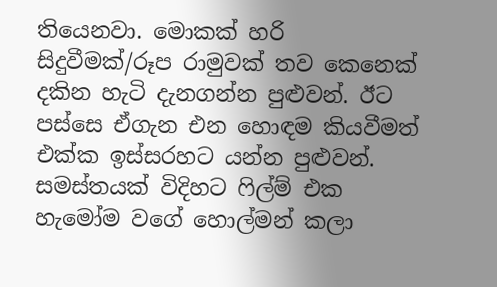තියෙනවා. මොකක් හරි සිදුවීමක්/රූප රාමුවක් තව කෙනෙක් දකින හැටි දැනගන්න පුළුවන්. ඊට පස්සෙ ඒගැන එන හොඳම කියවීමත් එක්ක ඉස්සරහට යන්න පුළුවන්.
සමස්තයක් විදිහට ෆිල්ම් එක හැමෝම වගේ හොල්මන් කලා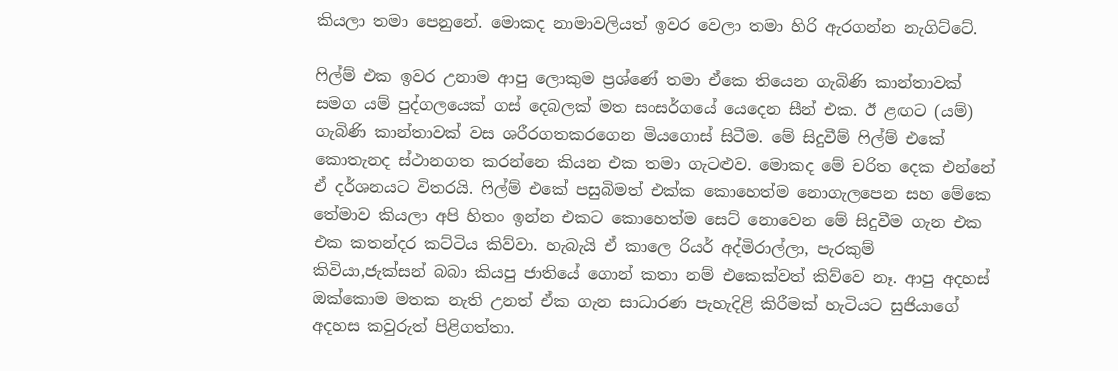කියලා තමා පෙනුනේ. මොකද නාමාවලියත් ඉවර වෙලා තමා හිරි ඇරගන්න නැගිට්ටේ.

ෆිල්ම් එක ඉවර උනාම ආපු ලොකුම ප්‍රශ්ණේ තමා ඒකෙ තියෙන ගැබිණි කාන්තාවක් සමග යම් පුද්ගලයෙක් ගස් දෙබලක් මත සංසර්ගයේ යෙදෙන සීන් එක. ඊ ළඟට (යම්) ගැබිණි කාන්තාවක් වස ශරීරගතකරගෙන මියගොස් සිටීම. මේ සිදුවීම් ෆිල්ම් එකේ කොතැනද ස්ථානගත කරන්නෙ කියන එක තමා ගැටළුව. මොකද මේ චරිත දෙක එන්නේ ඒ දර්ශනයට විතරයි. ෆිල්ම් එකේ පසුබිමත් එක්ක කොහෙත්ම නොගැලපෙන සහ මේකෙ තේමාව කියලා අපි හිතං ඉන්න එකට කොහෙත්ම සෙට් නොවෙන මේ සිදුවීම ගැන එක එක කතන්දර කට්ටිය කිව්වා. හැබැයි ඒ කාලෙ රියර් අද්මිරාල්ලා, පැරකුම් කිවියා,ජැක්සන් බබා කියපු ජාතියේ ගොන් කතා නම් එකෙක්වත් කිව්වෙ නෑ. ආපු අදහස් ඔක්කොම මතක නැති උනත් ඒක ගැන සාධාරණ පැහැදිළි කිරීමක් හැටියට සුජියාගේ අදහස කවුරුත් පිළිගත්තා.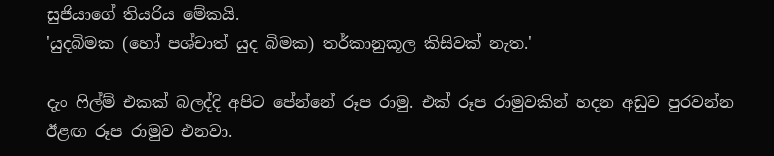සුජියාගේ තියරිය මේකයි.
'යුදබිමක (හෝ පශ්චාත් යුද බිමක) තර්කානුකූල කිසිවක් නැත.'

දැං ෆිල්ම් එකක් බලද්දි අපිට පේන්නේ රූප රාමු. එක් රූප රාමුවකින් හදන අඩුව පුරවන්න ඊළඟ රූප රාමුව එනවා.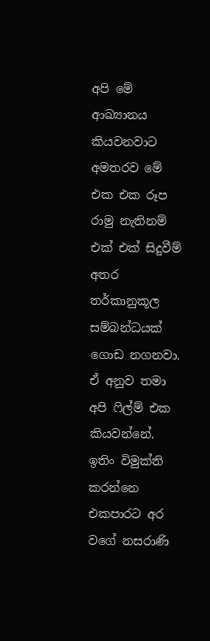අපි මේ ආඛ්‍යානය කියවනවාට අමතරව මේ එක එක රූප රාමු නැතිනම් එක් එක් සිදුවීම් අතර තර්කානුකූල සම්බන්ධයක් ගොඩ නගනවා. ඒ අනුව තමා අපි ෆිල්ම් එක කියවන්නේ. ඉතිං විමුක්ති කරන්නෙ එකපාරට අර වගේ නසරාණි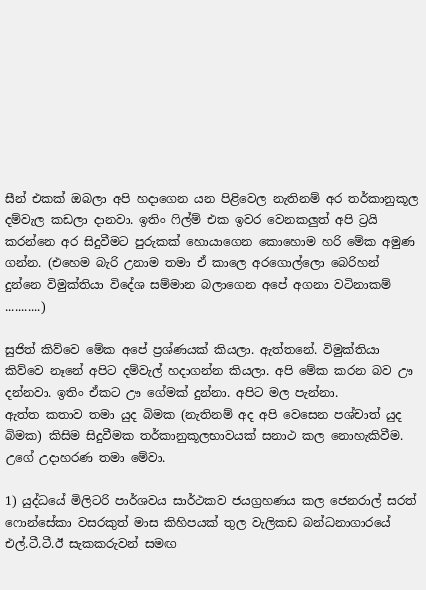සීන් එකක් ඔබලා අපි හදාගෙන යන පිළිවෙල නැතිනම් අර තර්කානුකූල දම්වැල කඩලා දානවා. ඉතිං ෆිල්ම් එක ඉවර වෙනකලුත් අපි ට්‍රයි කරන්නෙ අර සිදුවීමට පුරුකක් හොයාගෙන කොහොම හරි මේක අමුණ ගන්න. (එහෙම බැරි උනාම තමා ඒ කාලෙ අරගොල්ලො බෙරිහන් දුන්නෙ විමුක්තියා විදේශ සම්මාන බලාගෙන අපේ අගනා වටිනාකම් ...........)

සුජිත් කිව්වෙ මේක අපේ ප්‍රශ්ණයක් කියලා. ඇත්තනේ. විමුක්තියා කිව්වෙ නෑනේ අපිට දම්වැල් හදාගන්න කියලා. අපි මේක කරන බව ඌ දන්නවා. ඉතිං ඒකට ඌ ගේමක් දුන්නා. අපිට මල පැන්නා.
ඇත්ත කතාව තමා යුද බිමක (නැතිනම් අද අපි වෙසෙන පශ්චාත් යුද බිමක) කිසිම සිදුවීමක තර්කානුකූලභාවයක් සනාථ කල නොහැකිවීම. උගේ උදාහරණ තමා මේවා.

1) යුද්ධයේ මිලිටරි පාර්ශවය සාර්ථකව ජයග්‍රහණය කල ජෙනරාල් සරත් ෆොන්සේකා වසරකුත් මාස කිහිපයක් තුල වැලිකඩ බන්ධනාගාරයේ එල්.ටී.ටී.ඊ සැකකරුවන් සමඟ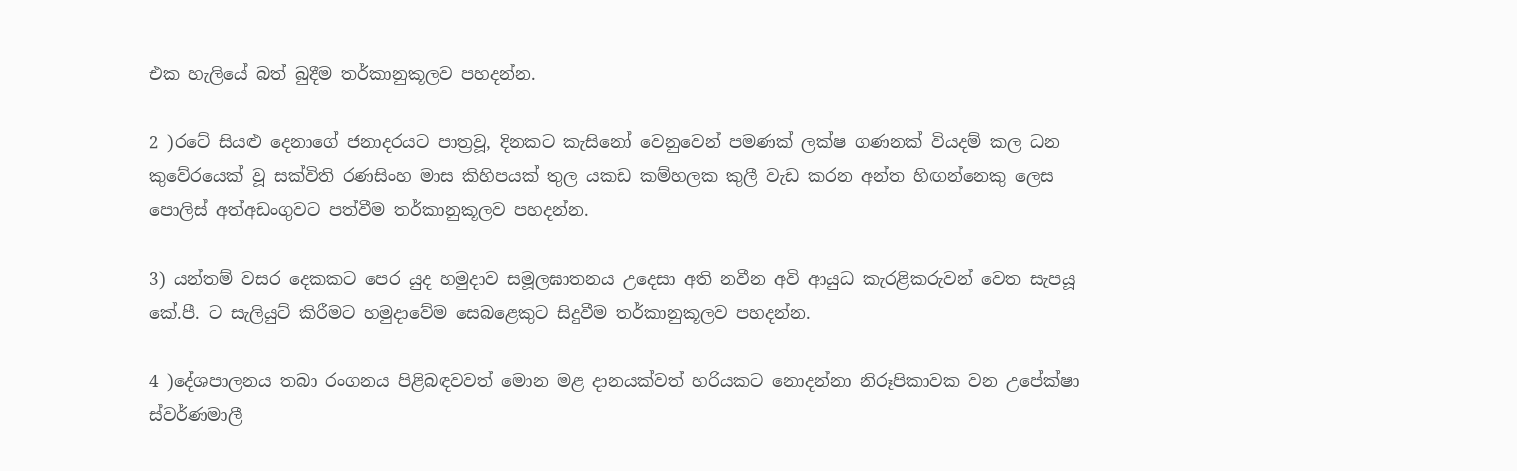එක හැලියේ බත් බුදීම තර්කානුකූලව පහදන්න.

2 )රටේ සියළු දෙනාගේ ජනාදරයට පාත්‍රවූ, දිනකට කැසිනෝ වෙනුවෙන් පමණක් ලක්ෂ ගණනක් වියදම් කල ධන කුවේරයෙක් වූ සක්විති රණසිංහ මාස කිහිපයක් තුල යකඩ කම්හලක කුලී වැඩ කරන අන්ත හිඟන්නෙකු ලෙස පොලිස් අත්අඩංගුවට පත්වීම තර්කානුකූලව පහදන්න.

3) යන්තම් වසර දෙකකට පෙර යුද හමුදාව සමූලඝාතනය උදෙසා අති නවීන අවි ආයුධ කැරළිකරුවන් වෙත සැපයූ කේ.පී. ට සැලියුට් කිරීමට හමුදාවේම සෙබළෙකුට සිදුවීම තර්කානුකූලව පහදන්න.

4 )දේශපාලනය තබා රංගනය පිළිබඳවවත් මොන මළ දානයක්වත් හරියකට නොදන්නා නිරූපිකාවක වන උපේක්ෂා ස්වර්ණමාලී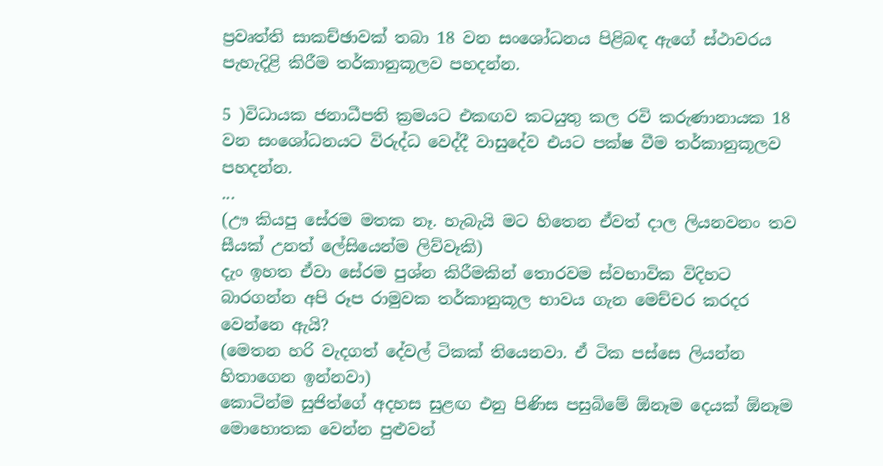ප්‍රවෘත්ති සාකච්ඡාවක් තබා 18 වන සංශෝධනය පිළිබඳ ඇගේ ස්ථාවරය පැහැදිළි කිරීම තර්කානුකූලව පහදන්න.

5 )විධායක ජනාධීපති ක්‍රමයට එකඟව කටයුතු කල රවි කරුණානායක 18 වන සංශෝධනයට විරුද්ධ වෙද්දී වාසුදේව එයට පක්ෂ වීම තර්කානුකූලව පහදන්න.
...
(ඌ කියපු සේරම මතක නෑ. හැබැයි මට හිතෙන ඒවත් දාල ලියනවනං තව සීයක් උනත් ලේසියෙන්ම ලිව්වෑකි)
දැං ඉහත ඒවා සේරම පුශ්න කිරීමකින් තොරවම ස්වභාවික විදිහට බාරගන්න අපි රූප රාමුවක තර්කානුකූල භාවය ගැන මෙච්චර කරදර වෙන්නෙ ඇයි?
(මෙතන හරි වැදගත් දේවල් ටිකක් තියෙනවා. ඒ ටික පස්සෙ ලියන්න හිතාගෙන ඉන්නවා)
කොටින්ම සුජිත්ගේ අදහස සුළඟ එනු පිණිස පසුබිමේ ඕනෑම දෙයක් ඕනෑම මොහොතක වෙන්න පුළුවන්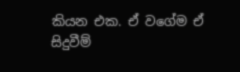කියන එක. ඒ වගේම ඒ සිදුවීම්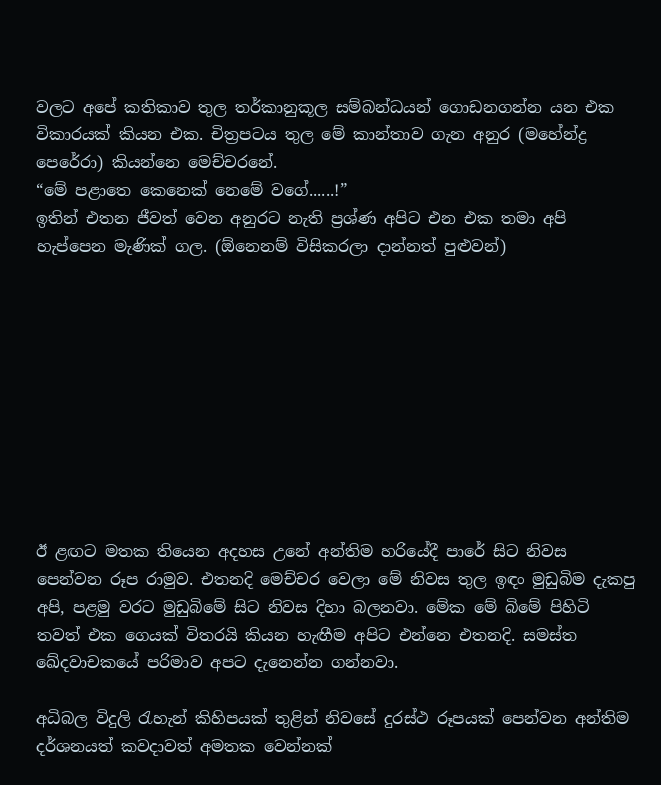වලට අපේ කතිකාව තුල තර්කානුකූල සම්බන්ධයන් ගොඩනගන්න යන එක වික‍ාරයක් කියන එක. චිත්‍රපටය තුල මේ කාන්තාව ගැන අනුර (මහේන්ද්‍ර පෙරේරා) කියන්නෙ මෙච්චරනේ.
“මේ පළාතෙ කෙනෙක් නෙමේ වගේ......!”
ඉතින් එතන ජීවත් වෙන අනුරට නැති ප්‍රශ්ණ අපිට එන එක තමා අපි හැප්පෙන මැණික් ගල. (ඕනෙනම් විසිකරලා දාන්නත් පුළුවන්)










ඊ ළඟට මතක තියෙන අදහස උනේ අන්තිම හරියේදී පාරේ සිට නිවස පෙන්වන රූප රාමුව. එතනදි මෙච්චර වෙලා මේ නිවස තුල ඉඳං මුඩුබිම දැකපු අපි, පළමු වරට මුඩුබිමේ සිට නිවස දිහා බලනවා. මේක මේ බිමේ පිහිටි තවත් එක ගෙයක් විතරයි කියන හැඟීම අපිට එන්නෙ එතනදි. සමස්ත ඛේදවාචකයේ පරිමාව අපට දැනෙන්න ගන්නවා.

අධිබල විදුලි රැහැන් කිහිපයක් තුළින් නිවසේ දුරස්ථ රූපයක් පෙන්වන අන්තිම දර්ශනයත් කවදාවත් අමතක වෙන්නක්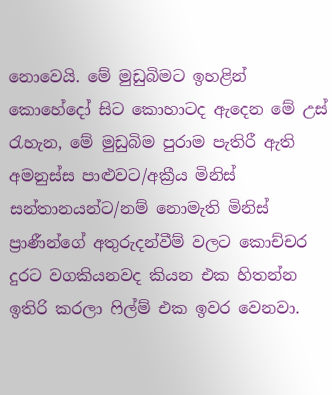නොවෙයි. මේ මුඩුබිමට ඉහළින් කොහේදෝ සිට කොහාටද ඇදෙන මේ උස් රැහැන, මේ මුඩුබිම පුරාම පැතිරී ඇති අමනුස්ස පාළුවට/අක්‍රීය මිනිස් සන්තානයන්ට/නම් නොමැති මිනිස් ප්‍රාණීන්ගේ අතුරුදන්වීම් වලට කොච්චර දුරට වගකියනවද කියන එක හිතන්න ඉතිරි කරලා ෆිල්ම් එක ඉවර වෙනවා.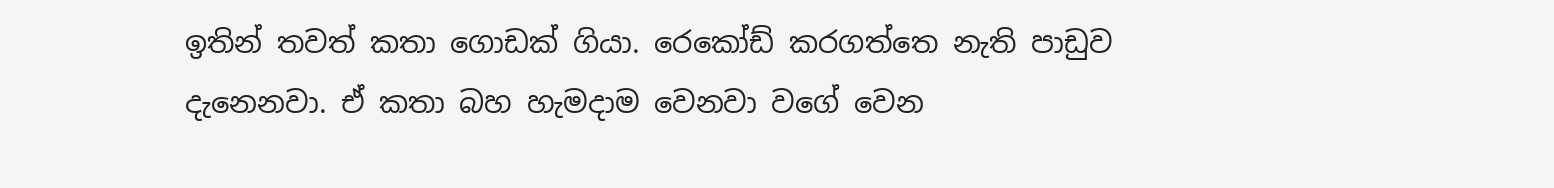ඉතින් තවත් කතා ගොඩක් ගියා. රෙකෝඩ් කරගත්තෙ නැති පාඩුව දැනෙනවා. ඒ කතා බහ හැමදාම වෙනවා වගේ වෙන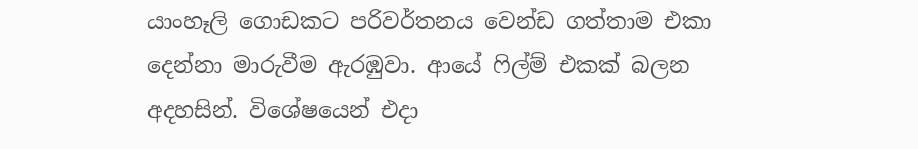යාංහෑලි ගොඩකට පරිවර්තනය වෙන්ඩ ගත්තාම එකා දෙන්නා මාරුවීම ඇරඹුවා. ආයේ ෆිල්ම් එකක් බලන අදහසින්. විශේෂයෙන් එදා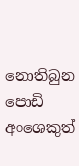නොතිබුන පොඩි අංශෙකුත්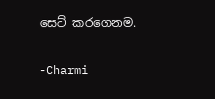සෙට් කරගෙනම.

-Charmi